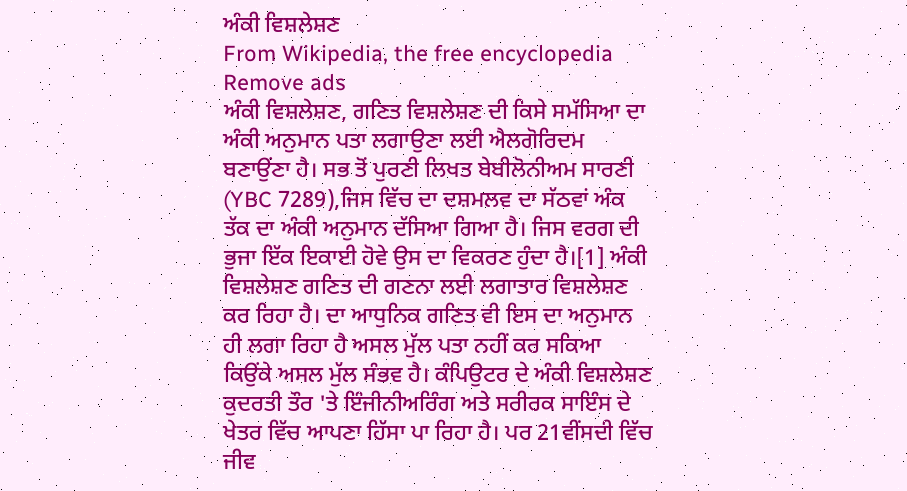ਅੰਕੀ ਵਿਸ਼ਲੇਸ਼ਣ
From Wikipedia, the free encyclopedia
Remove ads
ਅੰਕੀ ਵਿਸ਼ਲੇਸ਼ਣ, ਗਣਿਤ ਵਿਸ਼ਲੇਸ਼ਣ ਦੀ ਕਿਸੇ ਸਮੱਸਿਆ ਦਾ ਅੰਕੀ ਅਨੁਮਾਨ ਪਤਾ ਲਗਾਉਣਾ ਲਈ ਐਲਗੋਰਿਦਮ ਬਣਾਉਂਣਾ ਹੈ। ਸਭ ਤੋਂ ਪੁਰਣੀ ਲਿਖਤ ਬੇਬੀਲੋਨੀਅਮ ਸਾਰਣੀ (YBC 7289),ਜਿਸ ਵਿੱਚ ਦਾ ਦਸ਼ਮਲਵ ਦਾ ਸੱਠਵਾਂ ਅੰਕ ਤੱਕ ਦਾ ਅੰਕੀ ਅਨੁਮਾਨ ਦੱਸਿਆ ਗਿਆ ਹੈ। ਜਿਸ ਵਰਗ ਦੀ ਭੁਜਾ ਇੱਕ ਇਕਾਈ ਹੋਵੇ ਉਸ ਦਾ ਵਿਕਰਣ ਹੁੰਦਾ ਹੈ।[1] ਅੰਕੀ ਵਿਸ਼ਲੇਸ਼ਣ ਗਣਿਤ ਦੀ ਗਣਨਾ ਲਈ ਲਗਾਤਾਰ ਵਿਸ਼ਲੇਸ਼ਣ ਕਰ ਰਿਹਾ ਹੈ। ਦਾ ਆਧੁਨਿਕ ਗਣਿਤ ਵੀ ਇਸ ਦਾ ਅਨੁਮਾਨ ਹੀ ਲਗਾ ਰਿਹਾ ਹੈ ਅਸਲ ਮੁੱਲ ਪਤਾ ਨਹੀਂ ਕਰ ਸਕਿਆ ਕਿਉਂਕੇ ਅਸਲ ਮੁੱਲ ਸੰਭਵ ਹੈ। ਕੰਪਿਉਟਰ ਦੇ ਅੰਕੀ ਵਿਸ਼ਲੇਸ਼ਣ ਕੁਦਰਤੀ ਤੌਰ 'ਤੇ ਇੰਜੀਨੀਅਰਿੰਗ ਅਤੇ ਸਰੀਰਕ ਸਾਇੰਸ ਦੇ ਖੇਤਰ ਵਿੱਚ ਆਪਣਾ ਹਿੱਸਾ ਪਾ ਰਿਹਾ ਹੈ। ਪਰ 21ਵੀਂਸਦੀ ਵਿੱਚ ਜੀਵ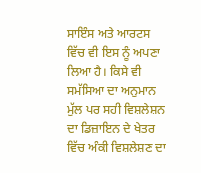ਸਾਇੰਸ ਅਤੇ ਆਰਟਸ ਵਿੱਚ ਵੀ ਇਸ ਨੂੰ ਅਪਣਾ ਲਿਆ ਹੈ। ਕਿਸੇ ਵੀ ਸਮੱਸਿਆ ਦਾ ਅਨੁਮਾਨ ਮੁੱਲ ਪਰ ਸਹੀ ਵਿਸ਼ਲੇਸ਼ਨ ਦਾ ਡਿਜ਼ਾਇਨ ਦੇ ਖੇਤਰ ਵਿੱਚ ਅੰਕੀ ਵਿਸ਼ਲੇਸ਼ਣ ਦਾ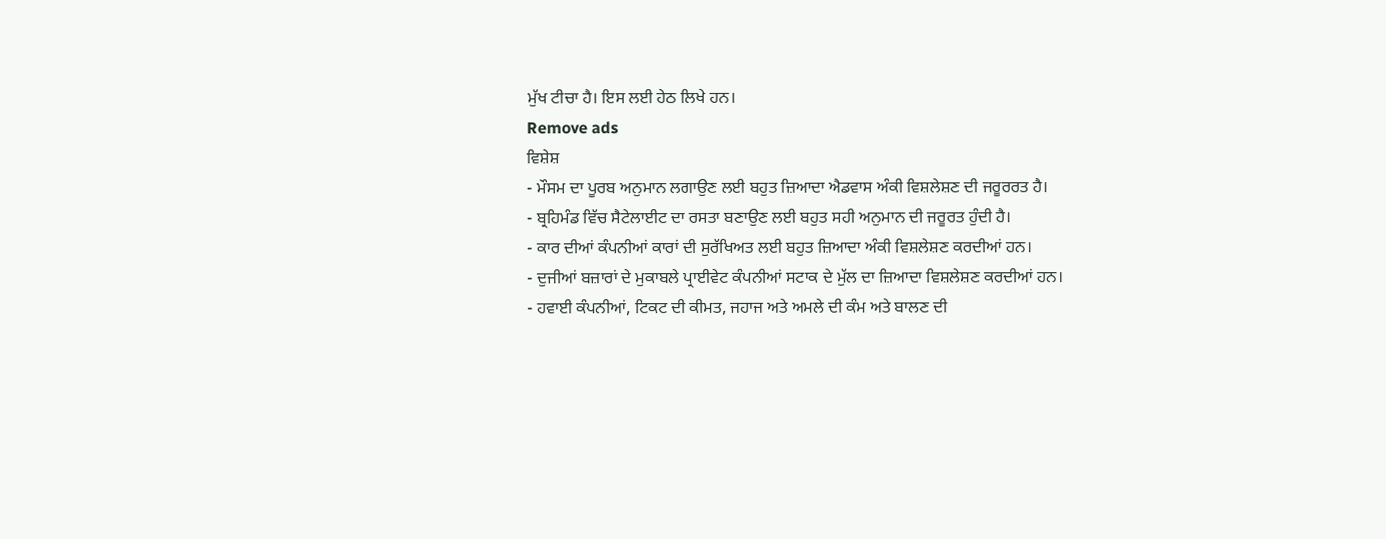ਮੁੱਖ ਟੀਚਾ ਹੈ। ਇਸ ਲਈ ਹੇਠ ਲਿਖੇ ਹਨ।
Remove ads
ਵਿਸ਼ੇਸ਼
- ਮੌਸਮ ਦਾ ਪੂਰਬ ਅਨੁਮਾਨ ਲਗਾਉਣ ਲਈ ਬਹੁਤ ਜ਼ਿਆਦਾ ਐਡਵਾਸ ਅੰਕੀ ਵਿਸ਼ਲੇਸ਼ਣ ਦੀ ਜਰੂਰਰਤ ਹੈ।
- ਬ੍ਰਹਿਮੰਡ ਵਿੱਚ ਸੈਟੇਲਾਈਟ ਦਾ ਰਸਤਾ ਬਣਾਉਣ ਲਈ ਬਹੁਤ ਸਹੀ ਅਨੁਮਾਨ ਦੀ ਜਰੂਰਤ ਹੁੰਦੀ ਹੈ।
- ਕਾਰ ਦੀਆਂ ਕੰਪਨੀਆਂ ਕਾਰਾਂ ਦੀ ਸੁਰੱਖਿਅਤ ਲਈ ਬਹੁਤ ਜ਼ਿਆਦਾ ਅੰਕੀ ਵਿਸ਼ਲੇਸ਼ਣ ਕਰਦੀਆਂ ਹਨ।
- ਦੁਜੀਆਂ ਬਜ਼ਾਰਾਂ ਦੇ ਮੁਕਾਬਲੇ ਪ੍ਰਾਈਵੇਟ ਕੰਪਨੀਆਂ ਸਟਾਕ ਦੇ ਮੁੱਲ ਦਾ ਜ਼ਿਆਦਾ ਵਿਸ਼ਲੇਸ਼ਣ ਕਰਦੀਆਂ ਹਨ।
- ਹਵਾਈ ਕੰਪਨੀਆਂ, ਟਿਕਟ ਦੀ ਕੀਮਤ, ਜਹਾਜ ਅਤੇ ਅਮਲੇ ਦੀ ਕੰਮ ਅਤੇ ਬਾਲਣ ਦੀ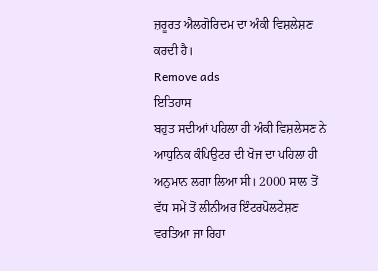ਜ਼ਰੂਰਤ ਐਲਗੋਰਿਦਮ ਦਾ ਅੰਕੀ ਵਿਸ਼ਲੇਸ਼ਣ ਕਰਦੀ ਹੈ।
Remove ads
ਇਤਿਹਾਸ
ਬਹੁਤ ਸਦੀਆਂ ਪਹਿਲਾ ਹੀ ਅੰਕੀ ਵਿਸ਼ਲੇਸਣ ਨੇ ਆਧੁਨਿਕ ਕੰਪਿਉਟਰ ਦੀ ਖੋਜ ਦਾ ਪਹਿਲਾ ਹੀ ਅਨੁਮਾਨ ਲਗਾ ਲਿਆ ਸੀ। 2000 ਸਾਲ ਤੋਂ ਵੱਧ ਸਮੇਂ ਤੋਂ ਲੀਨੀਅਰ ਇੰਟਰਪੋਲਟੇਸ਼ਣ ਵਰਤਿਆ ਜਾ ਰਿਹਾ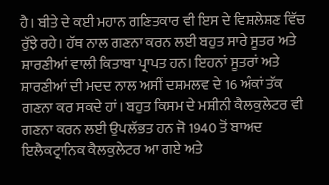ਹੈ। ਬੀਤੇ ਦੇ ਕਈ ਮਹਾਨ ਗਣਿਤਕਾਰ ਵੀ ਇਸ ਦੇ ਵਿਸ਼ਲੇਸ਼ਣ ਵਿੱਚ ਰੁੱਝੇ ਰਹੇ। ਹੱਥ ਨਾਲ ਗਣਨਾ ਕਰਨ ਲਈ ਬਹੁਤ ਸਾਰੇ ਸੂਤਰ ਅਤੇ ਸ਼ਾਰਣੀਆਂ ਵਾਲੀ ਕਿਤਾਬਾ ਪ੍ਰਾਪਤ ਹਨ। ਇਹਨਾਂ ਸੂਤਰਾਂ ਅਤੇ ਸ਼ਾਰਣੀਆਂ ਦੀ ਮਦਦ ਨਾਲ ਅਸੀਂ ਦਸ਼ਮਲਵ ਦੇ 16 ਅੰਕਾਂ ਤੱਕ ਗਣਨਾ ਕਰ ਸਕਦੇ ਹਾਂ। ਬਹੁਤ ਕਿਸਮ ਦੇ ਮਸ਼ੀਨੀ ਕੈਲਕੁਲੇਟਰ ਵੀ ਗਣਨਾ ਕਰਨ ਲਈ ਉਪਲੱਭਤ ਹਨ ਜੋ 1940 ਤੋਂ ਬਾਅਦ ਇਲੈਕਟ੍ਰਾਨਿਕ ਕੈਲਕੁਲੇਟਰ ਆ ਗਏ ਅਤੇ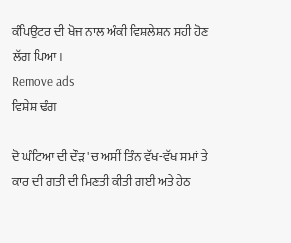ਕੰਪਿਉਟਰ ਦੀ ਖੋਜ ਨਾਲ ਅੰਕੀ ਵਿਸ਼ਲੇਸ਼ਨ ਸਹੀ ਹੋਣ ਲੱਗ ਪਿਆ।
Remove ads
ਵਿਸ਼ੇਸ਼ ਢੰਗ

ਦੋ ਘੰਟਿਆ ਦੀ ਦੌੜ 'ਚ ਅਸੀਂ ਤਿੰਨ ਵੱਖ-ਵੱਖ ਸਮਾਂ ਤੇ ਕਾਰ ਦੀ ਗਤੀ ਦੀ ਮਿਣਤੀ ਕੀਤੀ ਗਈ ਅਤੇ ਹੇਠ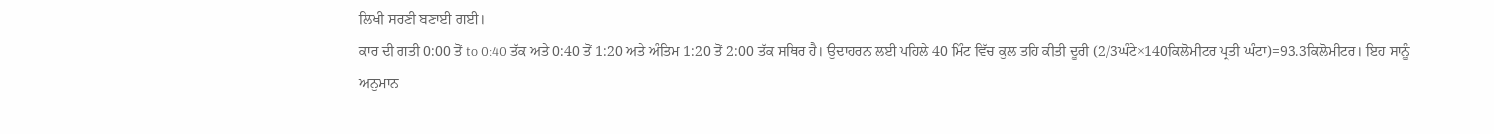ਲਿਖੀ ਸਰਣੀ ਬਣਾਈ ਗਈ।
ਕਾਰ ਦੀ ਗਤੀ 0:00 ਤੋਂ to 0:40 ਤੱਕ ਅਤੇ 0:40 ਤੋਂ 1:20 ਅਤੇ ਅੰਤਿਮ 1:20 ਤੋਂ 2:00 ਤੱਕ ਸਥਿਰ ਹੈ। ਉਦਾਹਰਨ ਲਈ ਪਹਿਲੇ 40 ਮਿੰਟ ਵਿੱਚ ਕੁਲ ਤਹਿ ਕੀਤੀ ਦੂਰੀ (2/3ਘੰਟੇ×140ਕਿਲੋਮੀਟਰ ਪ੍ਰਤੀ ਘੰਟਾ)=93.3ਕਿਲੋਮੀਟਰ। ਇਹ ਸਾਨੂੰ ਅਨੁਮਾਨ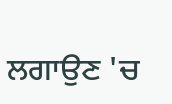ਲਗਾਉਣ 'ਚ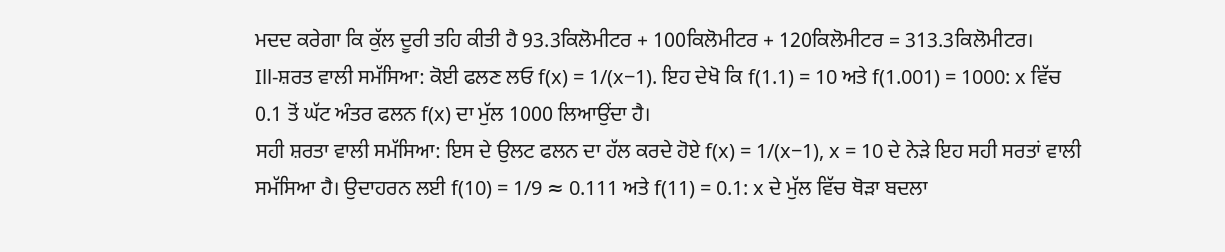ਮਦਦ ਕਰੇਗਾ ਕਿ ਕੁੱਲ ਦੂਰੀ ਤਹਿ ਕੀਤੀ ਹੈ 93.3ਕਿਲੋਮੀਟਰ + 100ਕਿਲੋਮੀਟਰ + 120ਕਿਲੋਮੀਟਰ = 313.3ਕਿਲੋਮੀਟਰ।
Ill-ਸ਼ਰਤ ਵਾਲੀ ਸਮੱਸਿਆ: ਕੋਈ ਫਲਣ ਲਓ f(x) = 1/(x−1). ਇਹ ਦੇਖੋ ਕਿ f(1.1) = 10 ਅਤੇ f(1.001) = 1000: x ਵਿੱਚ 0.1 ਤੋਂ ਘੱਟ ਅੰਤਰ ਫਲਨ f(x) ਦਾ ਮੁੱਲ 1000 ਲਿਆਉਂਦਾ ਹੈ।
ਸਹੀ ਸ਼ਰਤਾ ਵਾਲੀ ਸਮੱਸਿਆ: ਇਸ ਦੇ ਉਲਟ ਫਲਨ ਦਾ ਹੱਲ ਕਰਦੇ ਹੋਏ f(x) = 1/(x−1), x = 10 ਦੇ ਨੇੜੇ ਇਹ ਸਹੀ ਸਰਤਾਂ ਵਾਲੀ ਸਮੱਸਿਆ ਹੈ। ਉਦਾਹਰਨ ਲਈ f(10) = 1/9 ≈ 0.111 ਅਤੇ f(11) = 0.1: x ਦੇ ਮੁੱਲ ਵਿੱਚ ਥੋੜਾ ਬਦਲਾ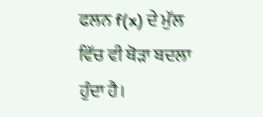ਫਲਨ f(x) ਦੇ ਮੁੱਲ ਵਿੱਚ ਵੀ ਥੋੜਾ ਬਦਲਾ ਹੁੰਦਾ ਹੈ।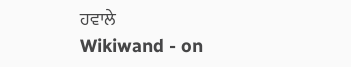ਹਵਾਲੇ
Wikiwand - on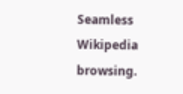Seamless Wikipedia browsing.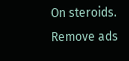On steroids.
Remove ads